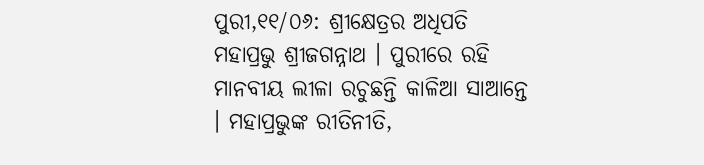ପୁରୀ,୧୧/୦୬: ଶ୍ରୀକ୍ଷେତ୍ରର ଅଧିପତି ମହାପ୍ରଭୁ ଶ୍ରୀଜଗନ୍ନାଥ । ପୁରୀରେ ରହି ମାନବୀୟ ଲୀଳା ରଚୁଛନ୍ତି କାଳିଆ ସାଆନ୍ତେ । ମହାପ୍ରଭୁଙ୍କ ରୀତିନୀତି,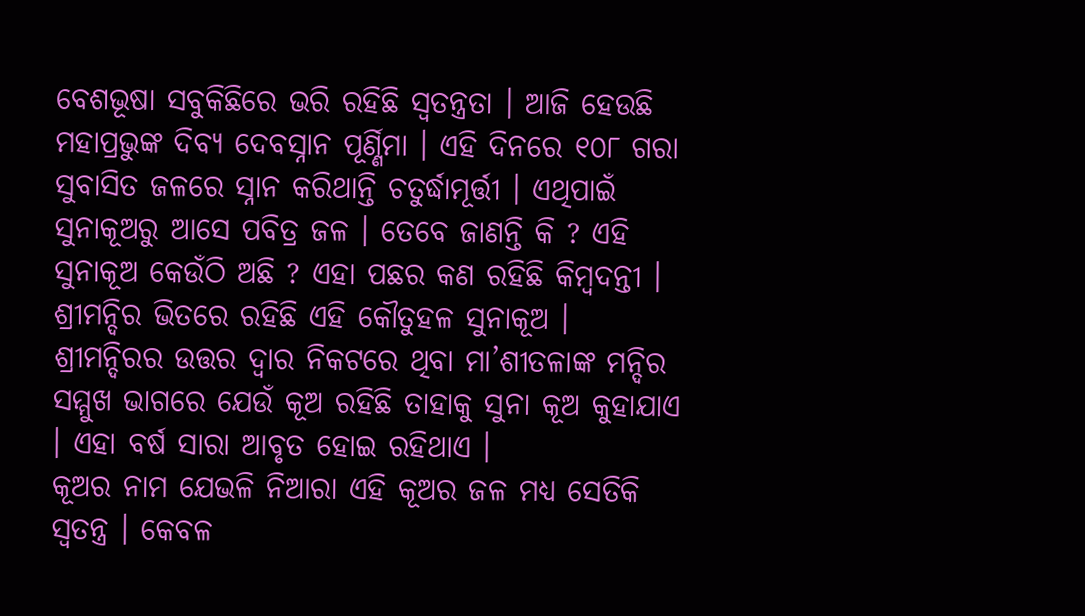ବେଶଭୂଷା ସବୁକିଛିରେ ଭରି ରହିଛି ସ୍ବତନ୍ତ୍ରତା । ଆଜି ହେଉଛି ମହାପ୍ରଭୁଙ୍କ ଦିବ୍ୟ ଦେବସ୍ନାନ ପୂର୍ଣ୍ଣିମା । ଏହି ଦିନରେ ୧୦୮ ଗରା ସୁବାସିତ ଜଳରେ ସ୍ନାନ କରିଥାନ୍ତି ଚତୁର୍ଦ୍ଧାମୂର୍ତ୍ତୀ । ଏଥିପାଇଁ ସୁନାକୂଅରୁ ଆସେ ପବିତ୍ର ଜଳ । ତେବେ ଜାଣନ୍ତି କି ? ଏହି ସୁନାକୂଅ କେଉଁଠି ଅଛି ? ଏହା ପଛର କଣ ରହିଛି କିମ୍ବଦନ୍ତୀ । ଶ୍ରୀମନ୍ଦିର ଭିତରେ ରହିଛି ଏହି କୌତୁହଳ ସୁନାକୂଅ । ଶ୍ରୀମନ୍ଦିରର ଉତ୍ତର ଦ୍ଵାର ନିକଟରେ ଥିବା ମା’ଶୀତଳାଙ୍କ ମନ୍ଦିର ସମ୍ମୁଖ ଭାଗରେ ଯେଉଁ କୂଅ ରହିଛି ତାହାକୁ ସୁନା କୂଅ କୁହାଯାଏ । ଏହା ବର୍ଷ ସାରା ଆବୃତ ହୋଇ ରହିଥାଏ ।
କୂଅର ନାମ ଯେଭଳି ନିଆରା ଏହି କୂଅର ଜଳ ମଧ୍ୟ ସେତିକି ସ୍ବତନ୍ତ୍ର । କେବଳ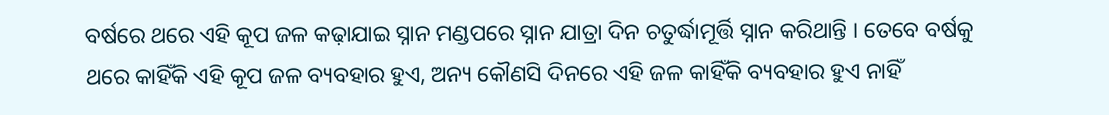ବର୍ଷରେ ଥରେ ଏହି କୂପ ଜଳ କଢ଼ାଯାଇ ସ୍ନାନ ମଣ୍ଡପରେ ସ୍ନାନ ଯାତ୍ରା ଦିନ ଚତୁର୍ଦ୍ଧାମୂର୍ତ୍ତି ସ୍ନାନ କରିଥାନ୍ତି । ତେବେ ବର୍ଷକୁ ଥରେ କାହିଁକି ଏହି କୂପ ଜଳ ବ୍ୟବହାର ହୁଏ, ଅନ୍ୟ କୌଣସି ଦିନରେ ଏହି ଜଳ କାହିଁକି ବ୍ୟବହାର ହୁଏ ନାହିଁ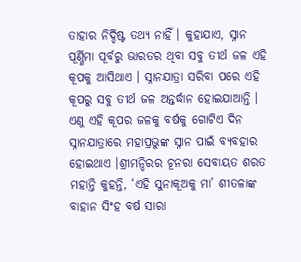ତାହାର ନିର୍ଦ୍ଦିଷ୍ଟ ତଥ୍ୟ ନାହିଁ । କୁହାଯାଏ, ସ୍ନାନ ପୂର୍ଣ୍ଣିମା ପୂର୍ବରୁ ଭାରତର ଥିବା ସବୁ ତୀର୍ଥ ଜଳ ଏହି କୂପକୁ ଆସିଥାଏ । ସ୍ନାନଯାତ୍ରା ସରିବା ପରେ ଏହି କୂପରୁ ସବୁ ତୀର୍ଥ ଜଳ ଅନ୍ତର୍ଦ୍ଧାନ ହୋଇଯାଆନ୍ତି । ଏଣୁ ଏହି କୂପର ଜଳକୁ ବର୍ଷକୁ ଗୋଟିଏ ଦିନ ସ୍ନାନଯାତ୍ରାରେ ମହାପ୍ରଭୁଙ୍କ ସ୍ନାନ ପାଇଁ ବ୍ୟବହାର ହୋଇଥାଏ ।ଶ୍ରୀମନ୍ଦିରର ଚୂନରା ସେବାୟତ ଶରତ ମହାନ୍ତି କୁହନ୍ତି, ‘ଏହି ସୁନାକୂଅକୁ ମା’ ଶୀତଳାଙ୍କ ବାହାନ ସିଂହ ବର୍ଷ ସାରା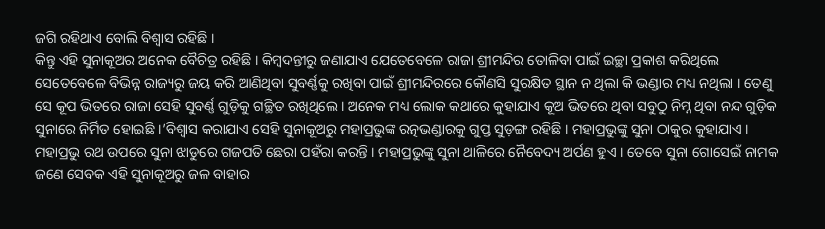ଜଗି ରହିଥାଏ ବୋଲି ବିଶ୍ୱାସ ରହିଛି ।
କିନ୍ତୁ ଏହି ସୁନାକୂଅର ଅନେକ ବୈଚିତ୍ର ରହିଛି । କିମ୍ବଦନ୍ତୀରୁ ଜଣାଯାଏ ଯେତେବେଳେ ରାଜା ଶ୍ରୀମନ୍ଦିର ତୋଳିବା ପାଇଁ ଇଚ୍ଛା ପ୍ରକାଶ କରିଥିଲେ ସେତେବେଳେ ବିଭିନ୍ନ ରାଜ୍ୟରୁ ଜୟ କରି ଆଣିଥିବା ସୁବର୍ଣ୍ଣକୁ ରଖିବା ପାଇଁ ଶ୍ରୀମନ୍ଦିରରେ କୌଣସି ସୁରକ୍ଷିତ ସ୍ଥାନ ନ ଥିଲା କି ଭଣ୍ଡାର ମଧ୍ୟ ନଥିଲା । ତେଣୁ ସେ କୂପ ଭିତରେ ରାଜା ସେହି ସୁବର୍ଣ୍ଣ ଗୁଡ଼ିକୁ ଗଚ୍ଛିତ ରଖିଥିଲେ । ଅନେକ ମଧ୍ୟ ଲୋକ କଥାରେ କୁହାଯାଏ କୂଅ ଭିତରେ ଥିବା ସବୁଠୁ ନିମ୍ନ ଥିବା ନନ୍ଦ ଗୁଡ଼ିକ ସୁନାରେ ନିର୍ମିତ ହୋଇଛି ।’ବିଶ୍ୱାସ କରାଯାଏ ସେହି ସୁନାକୂଅରୁ ମହାପ୍ରଭୁଙ୍କ ରତ୍ନଭଣ୍ଡାରକୁ ଗୁପ୍ତ ସୁଡ଼ଙ୍ଗ ରହିଛି । ମହାପ୍ରଭୁଙ୍କୁ ସୁନା ଠାକୁର କୁହାଯାଏ । ମହାପ୍ରଭୁ ରଥ ଉପରେ ସୁନା ଝାଡୁରେ ଗଜପତି ଛେରା ପହଁରା କରନ୍ତି । ମହାପ୍ରଭୁଙ୍କୁ ସୁନା ଥାଳିରେ ନୈବେଦ୍ୟ ଅର୍ପଣ ହୁଏ । ତେବେ ସୁନା ଗୋସେଇଁ ନାମକ ଜଣେ ସେବକ ଏହି ସୁନାକୂଅରୁ ଜଳ ବାହାର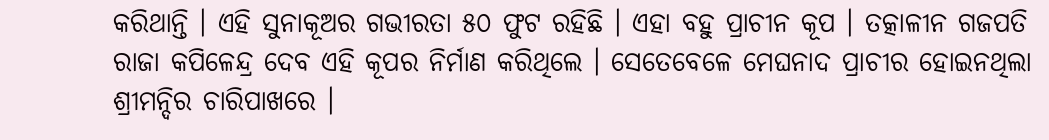କରିଥାନ୍ତି । ଏହି ସୁନାକୂଅର ଗଭୀରତା ୫୦ ଫୁଟ ରହିଛି । ଏହା ବହୁ ପ୍ରାଚୀନ କୂପ । ତତ୍କାଳୀନ ଗଜପତି ରାଜା କପିଳେନ୍ଦ୍ର ଦେବ ଏହି କୂପର ନିର୍ମାଣ କରିଥିଲେ । ସେତେବେଳେ ମେଘନାଦ ପ୍ରାଚୀର ହୋଇନଥିଲା ଶ୍ରୀମନ୍ଦିର ଚାରିପାଖରେ ।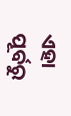ଏହା ପୂର୍ବରୁ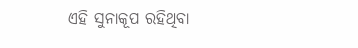ଏହି ସୁନାକୂପ ରହିଥିବା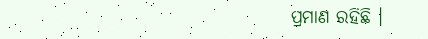ପ୍ରମାଣ ରହିଛି ।